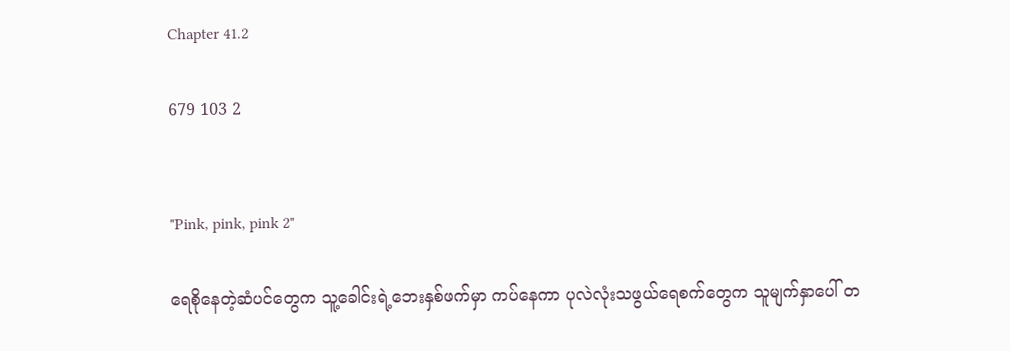Chapter 41.2

679 103 2


"Pink, pink, pink 2"

ရေစိုနေတဲ့ဆံပင်တွေက သူ့ခေါင်းရဲ့ဘေးနှစ်ဖက်မှာ ကပ်နေကာ ပုလဲလုံးသဖွယ်ရေစက်တွေက သူမျက်နှာပေါ် တ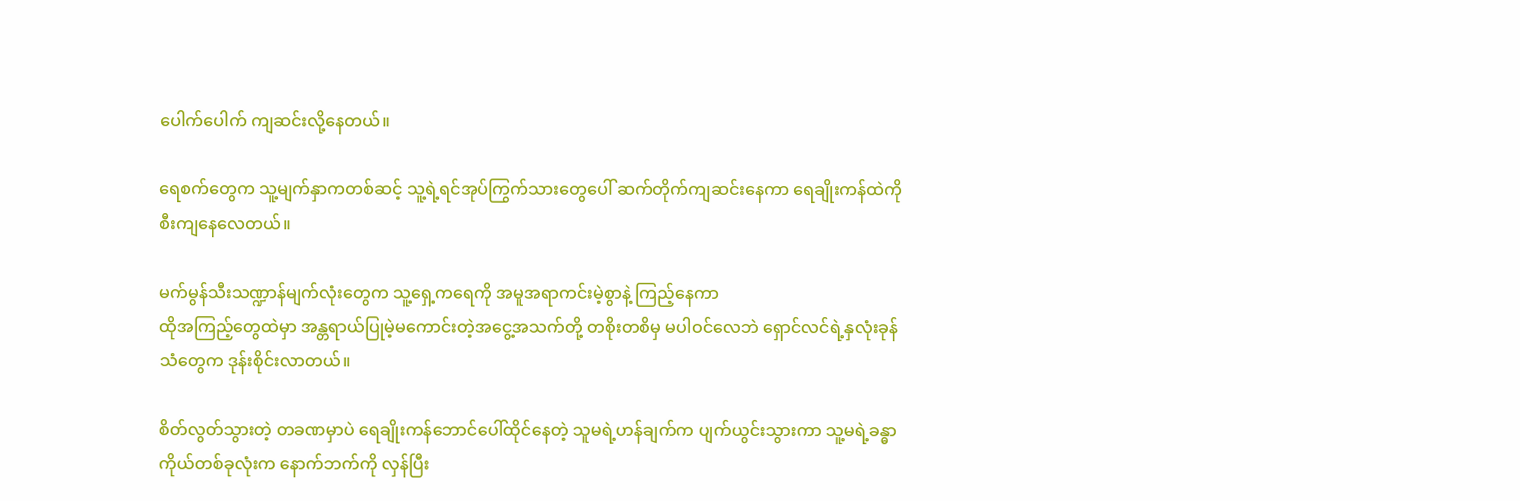ပေါက်ပေါက် ကျဆင်းလို့နေတယ်။

ရေစက်တွေက သူ့မျက်နှာကတစ်ဆင့် သူ့ရဲ့ရင်အုပ်ကြွက်သားတွေပေါ် ဆက်တိုက်ကျဆင်းနေကာ ရေချိုးကန်ထဲကို စီးကျနေလေတယ်။

မက်မွန်သီးသဏ္ဍာန်မျက်လုံးတွေက သူ့ရှေ့ကရေကို အမူအရာကင်းမဲ့စွာနဲ့ ကြည့်နေကာ
ထိုအကြည့်တွေထဲမှာ အန္တရာယ်ပြုမဲ့မကောင်းတဲ့အငွေ့အသက်တို့ တစိုးတစိမှ မပါဝင်လေဘဲ ရှောင်လင်ရဲ့နှလုံးခုန်သံတွေက ဒုန်းစိုင်းလာတယ်။

စိတ်လွတ်သွားတဲ့ တခဏမှာပဲ ရေချိုးကန်ဘောင်ပေါ်ထိုင်နေတဲ့ သူမရဲ့ဟန်ချက်က ပျက်ယွင်းသွားကာ သူ့မရဲ့ခန္ဓာကိုယ်တစ်ခုလုံးက နောက်ဘက်ကို လှန်ပြီး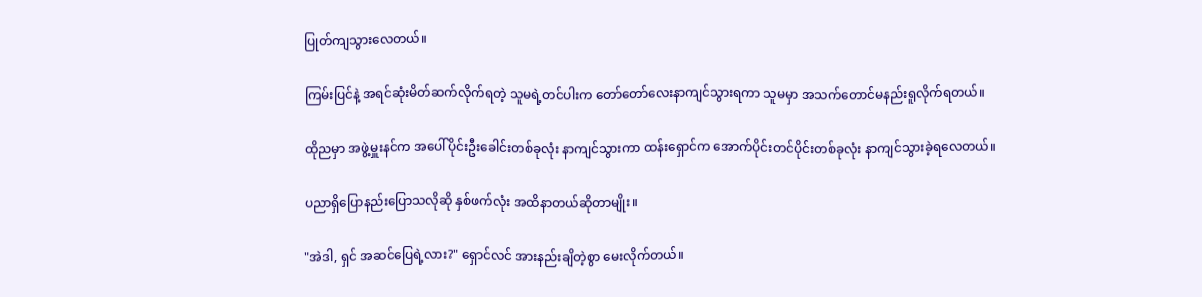ပြုတ်ကျသွားလေတယ်။

ကြမ်းပြင်နဲ့ အရင်ဆုံးမိတ်ဆက်လိုက်ရတဲ့ သူမရဲ့တင်ပါးက တော်တော်လေးနာကျင်သွားရကာ သူမမှာ အသက်တောင်မနည်းရူလိုက်ရတယ်။

ထိုညမှာ အဖွဲ့မှူးနင်က အပေါ်ပိုင်းဦးခေါင်းတစ်ခုလုံး နာကျင်သွားကာ ထန်းရှောင်က အောက်ပိုင်းတင်ပိုင်းတစ်ခုလုံး နာကျင်သွားခဲ့ရလေတယ်။

ပညာရှိပြောနည်းပြောသလိုဆို နှစ်ဖက်လုံး အထိနာတယ်ဆိုတာမျိုး။

"အဲဒါ, ရှင် အဆင်ပြေရဲ့လား?" ရှောင်လင် အားနည်းချိတဲ့စွာ မေးလိုက်တယ်။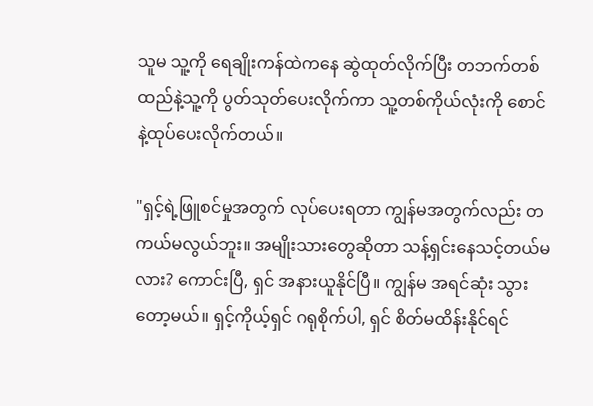သူမ သူ့ကို ရေချိုးကန်ထဲကနေ ဆွဲထုတ်လိုက်ပြီး တဘက်တစ်ထည်နဲ့သူ့ကို ပွတ်သုတ်ပေးလိုက်ကာ သူ့တစ်ကိုယ်လုံးကို စောင်နဲ့ထုပ်ပေးလိုက်တယ်။

"ရှင့်ရဲ့ဖြူစင်မှုအတွက် လုပ်ပေးရတာ ကျွန်မအတွက်လည်း တကယ်မလွယ်ဘူး။ အမျိုးသားတွေဆိုတာ သန့်ရှင်းနေသင့်တယ်မလား? ကောင်းပြီ, ရှင် အနားယူနိုင်ပြီ။ ကျွန်မ အရင်ဆုံး သွားတော့မယ်။ ရှင့်ကိုယ့်ရှင် ဂရုစိုက်ပါ, ရှင် စိတ်မထိန်းနိုင်ရင်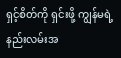ရှင့်စိတ်ကို ရှင်းဖို့ ကျွန်မရဲ့နည်းလမ်းအ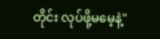တိုင်း လုပ်ဖို့မမေ့နဲ့"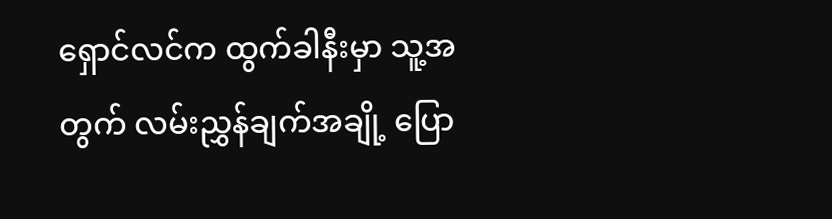ရှောင်လင်က ထွက်ခါနီးမှာ သူ့အတွက် လမ်းညွှန်ချက်အချို့ ပြော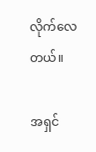လိုက်လေတယ်။

အရှင်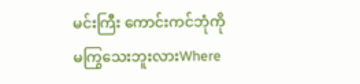မင်းကြီး ကောင်းကင်ဘုံကို မကြွသေးဘူးလားWhere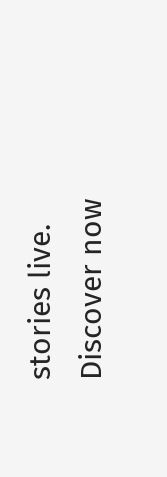stories live. Discover now